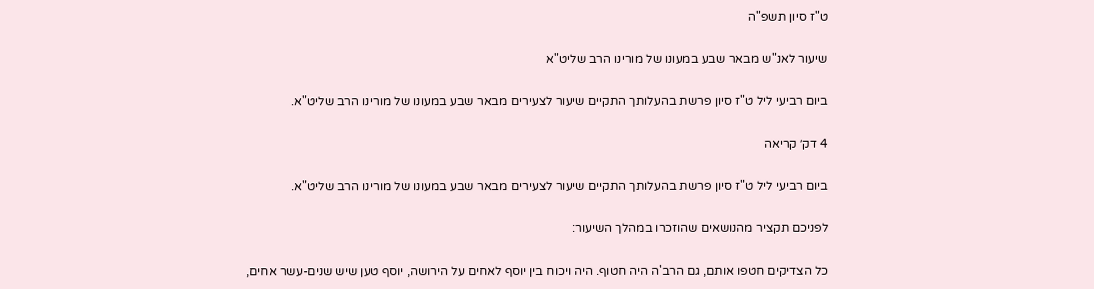ט"ז סיון תשפ"ה

שיעור לאנ"ש מבאר שבע במעונו של מורינו הרב שליט"א

ביום רביעי ליל ט"ז סיון פרשת בהעלותך התקיים שיעור לצעירים מבאר שבע במעונו של מורינו הרב שליט"א.

4 דק׳ קריאה

ביום רביעי ליל ט"ז סיון פרשת בהעלותך התקיים שיעור לצעירים מבאר שבע במעונו של מורינו הרב שליט"א.

לפניכם תקציר מהנושאים שהוזכרו במהלך השיעור:

כל הצדיקים חטפו אותם, גם הרב'ה היה חטוף. היה ויכוח בין יוסף לאחים על הירושה, יוסף טען שיש שנים-עשר אחים,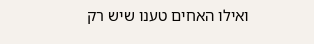ואילו האחים טענו שיש רק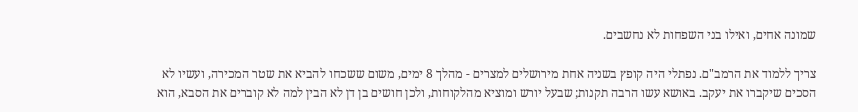שמונה אחים, ואילו בני השפחות לא נחשבים.

צריך ללמוד את הרמב"ם. נפתלי היה קופץ בשניה אחת מירושלים למצרים - מהלך 8 ימים, משום ששכחו להביא את שטר המכירה, ועשיו לא הסכים שיקברו את יעקב. באושא עשו הרבה תקנות; שבעל יורש ומוציא מהלקוחות, ולכן חושים בן דן לא הבין למה לא קוברים את הסבא, הוא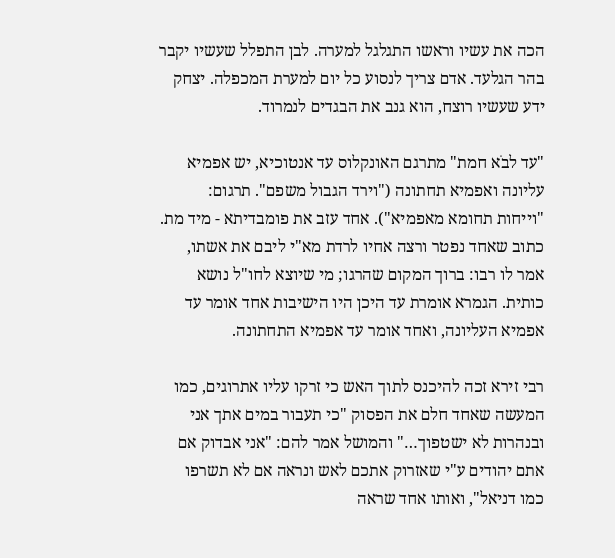הכה את עשיו וראשו התגלגל למערה. לבן התפלל שעשיו יקבר בהר הגלעד. אדם צריך לנסוע כל יום למערת המכפלה. יצחק ידע שעשיו רוצח, הוא גנב את הבגדים לנמרוד.

"עד לבֹא חמת" מתרגם האונקלוס עד אנטוכיא, יש אפמיא עליונה ואפמיא תחתונה ("וירד הגבול משפם". תרגום: "וייחות תחומא מאפמיא"). אחד עזב את פומבדיתא - מיד מת. כתוב שאחד נפטר ורצה אחיו לרדת מא"י ליבם את אשתו, אמר לו רבו: ברוך המקום שהרגו; מי שיוצא לחו"ל נושא כותית. הגמרא אומרת עד היכן היו הישיבות אחד אומר עד אפמיא העליונה, ואחד אומר עד אפמיא התחתונה.

רבי זירא זכה להיכנס לתוך האש כי זרקו עליו אתרוגים, כמו המעשה שאחד חלם את הפסוק "כי תעבור במים אתך אני ובנהרות לא ישטפוך…" והמושל אמר להם: "אני אבדוק אם אתם יהודים ע"י שאזרוק אתכם לאש ונראה אם לא תשרפו כמו דניאל", ואותו אחד שראה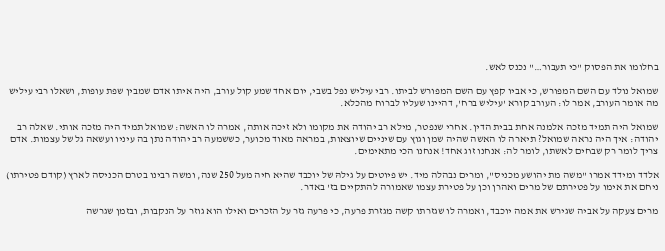בחלומו את הפסוק "כי תעבור…" נכנס לאש.

שמואל נולד עם השם המפורש, כי אביו קפץ עם השם המפורש לביתו. רבי עיליש נפל בשבי, יום אחד שמע קול עורב, היה איתו אדם שמבין שפת עופות, ושאלו רבי עיליש מה אומר העורב, אמר לו: העורב קורא 'עיליש ברח', דהיינו שעליו לברוח מהכלא.

שמואל היה תמיד מזכה אלמנה אחת בבית הדין. אחרי שנפטר, מילא רב יהודה את מקומו ולא זיכה אותה, אמרה לו האשה: שמואל תמיד היה מזכה אותי. שאלה רב יהודה: איך היה נראה שמואל? תיארה לו האשה שהיה שמן וגוץ עם שיניים שיוצאות, במראה מאוד מכוער, כששמעה רב יהודה נתן בה עיניו ועשאה גל של עצמות. אדם צריך לומר רק שבחים לאשתו, לומר לה: אנחנו זוג אחד! אנחנו הכי מתאימים.

אלדד ומידד אמרו "משה מת יהושע מכניס", ומרים נבהלה מיד. יש פיוטים על גילהּ של יוכבד שהיא חיה מעל 250 שנה, ומשה רבינו בטרם הכניסה לארץ (קודם פטירתו) ניחם את אימו על פטירתם של מרים ואהרן וכן על פטירת עצמו שאמורה להתקיים בז' באדר.

מרים צעקה על אביה שגירש את אמה יוכבד, ואמרה לו שגזרתו קשה מגזרת פרעה, כי פרעה גזר על הזכרים ואילו הוא גוזר על הנקבות, ובזמן שגרשה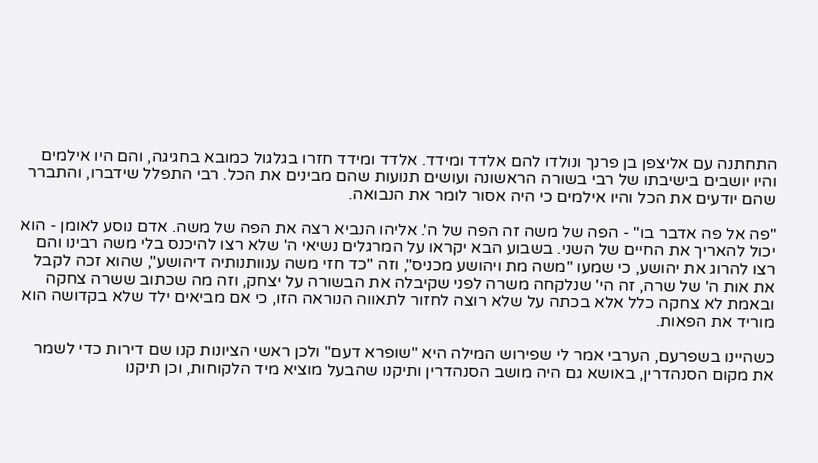התחתנה עם אליצפן בן פרנך ונולדו להם אלדד ומידד. אלדד ומידד חזרו בגלגול כמובא בחגיגה, והם היו אילמים והיו יושבים בישיבתו של רבי בשורה הראשונה ועושים תנועות שהם מבינים את הכל. רבי התפלל שידברו, והתברר שהם יודעים את הכל והיו אילמים כי היה אסור לומר את הנבואה.

"פה אל פה אדבר בו" - הפה של משה זה הפה של ה'. אליהו הנביא רצה את הפה של משה. אדם נוסע לאומן - הוא יכול להאריך את החיים של השני. בשבוע הבא יקראו על המרגלים נשיאי ה' שלא רצו להיכנס בלי משה רבינו והם רצו להרוג את יהושע, כי שמעו "משה מת ויהושע מכניס", וזה "כד חזי משה ענוותנותיה דיהושע", שהוא זכה לקבל את אות ה' של שרה, זה הי' שנלקחה משרה לפני שקיבלה את הבשורה על יצחק, וזה מה שכתוב ששרה צחקה ובאמת לא צחקה כלל אלא בכתה על שלא רוצה לחזור לתאווה הנוראה הזו, כי אם מביאים ילד שלא בקדושה הוא מוריד את הפאות.

כשהיינו בשפרעם, הערבי אמר לי שפירוש המילה היא "שופרא דעם" ולכן ראשי הציונות קנו שם דירות כדי לשמר את מקום הסנהדרין, באושא גם היה מושב הסנהדרין ותיקנו שהבעל מוציא מיד הלקוחות, וכן תיקנו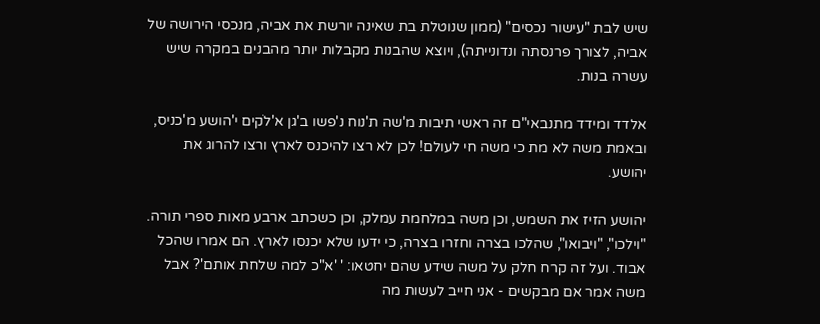שיש לבת "עישור נכסים" (ממון שנוטלת בת שאינה יורשת את אביה, מנכסי הירושה של אביה, לצורך פרנסתה ונדונייתה), ויוצא שהבנות מקבלות יותר מהבנים במקרה שיש עשרה בנות.

אלדד ומידד מתנבאי"ם זה ראשי תיבות מ'שה ת'נוח נ'פשו ב'גן א'לֹקים י'הושע מ'כניס, ובאמת משה לא מת כי משה חי לעולם! לכן לא רצו להיכנס לארץ ורצו להרוג את יהושע.

יהושע הזיז את השמש, וכן משה במלחמת עמלק, וכן כשכתב ארבע מאות ספרי תורה. "וילכו", "ויבואו", שהלכו בצרה וחזרו בצרה, כי ידעו שלא יכנסו לארץ. הם אמרו שהכל אבוד. ועל זה קרח חלק על משה שידע שהם יחטאו: ' 'א"כ למה שלחת אותם'? אבל משה אמר אם מבקשים - אני חייב לעשות מה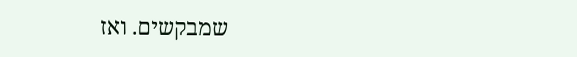שמבקשים. ואז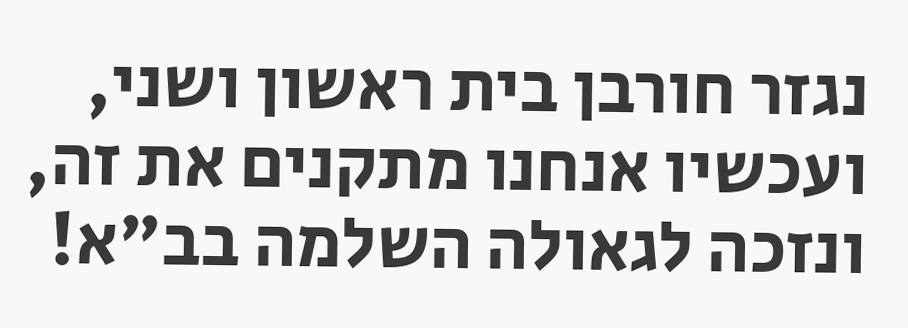נגזר חורבן בית ראשון ושני, ועכשיו אנחנו מתקנים את זה, ונזכה לגאולה השלמה בב"א!